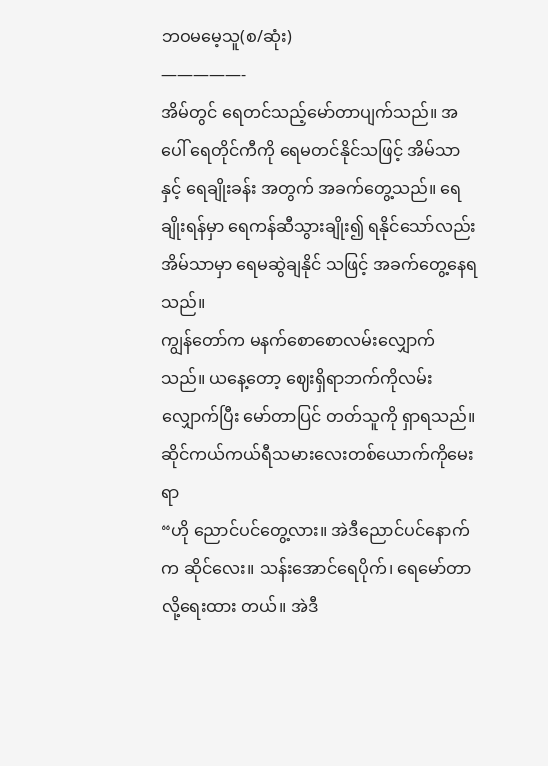ဘဝမမေ့သူ(စ/ဆုံး)
—————-
အိမ်တွင် ရေတင်သည့်မော်တာပျက်သည်။ အပေါ် ရေတိုင်ကီကို ရေမတင်နိုင်သဖြင့် အိမ်သာနှင့် ရေချိုးခန်း အတွက် အခက်တွေ့သည်။ ရေချိုးရန်မှာ ရေကန်ဆီသွားချိုး၍ ရနိုင်သော်လည်း အိမ်သာမှာ ရေမဆွဲချနိုင် သဖြင့် အခက်တွေ့နေရသည်။
ကျွန်တော်က မနက်စောစောလမ်းလျှောက်သည်။ ယနေ့တော့ ဈေးရှိရာဘက်ကိုလမ်းလျှောက်ပြီး မော်တာပြင် တတ်သူကို ရှာရသည်။ ဆိုင်ကယ်ကယ်ရီသမားလေးတစ်ယောက်ကိုမေးရာ
“ဟို ညောင်ပင်တွေ့လား။ အဲဒီညောင်ပင်နောက်က ဆိုင်လေး။ သန်းအောင်ရေပိုက်၊ ရေမော်တာလို့ရေးထား တယ်။ အဲဒီ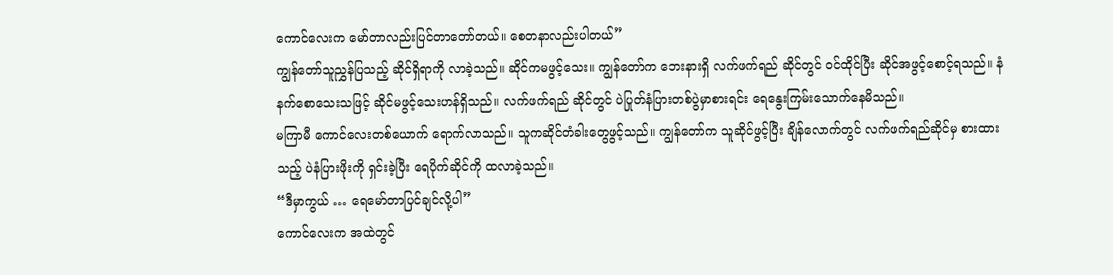ကောင်လေးက မော်တာလည်းပြင်တာတော်တယ်။ စေတနာလည်းပါတယ်”
ကျွန်တော်သူညွှန်ပြသည့် ဆိုင်ရှိရာကို လာခဲ့သည်။ ဆိုင်ကမဖွင့်သေး။ ကျွန်တော်က ဘေးနားရှိ လက်ဖက်ရည် ဆိုင်တွင် ဝင်ထိုင်ပြီး ဆိုင်အဖွင့်စောင့်ရသည်။ နံနက်စောသေးသဖြင့် ဆိုင်မဖွင့်သေးဟန်ရှိသည်။ လက်ဖက်ရည် ဆိုင်တွင် ပဲပြုတ်နံပြားတစ်ပွဲမှာစားရင်း ရေနွေးကြမ်းသောက်နေမိသည်။
မကြာမီ ကောင်လေးတစ်ယောက် ရောက်လာသည်။ သူကဆိုင်တံခါးတွေဖွင့်သည်။ ကျွန်တော်က သူဆိုင်ဖွင့်ပြီး ချိန်လောက်တွင် လက်ဖက်ရည်ဆိုင်မှ စားထားသည့် ပဲနံပြားဖိုးကို ရှင်းခဲ့ပြီး ရေပိုက်ဆိုင်ကို ထလာခဲ့သည်။
“ဒီမှာကွယ် … ရေမော်တာပြင်ချင်လို့ပါ”
ကောင်လေးက အထဲတွင်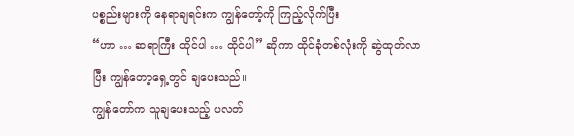ပစ္စည်းများကို နေရာချရင်းက ကျွန်တော့်ကို ကြည့်လိုက်ပြီး
“ဟာ … ဆရာကြီး ထိုင်ပါ … ထိုင်ပါ” ဆိုကာ ထိုင်ခုံတစ်လုံးကို ဆွဲထုတ်လာပြီး ကျွန်တော့ရှေ့တွင် ချပေးသည်။
ကျွန်တော်က သူချပေးသည့် ပလတ်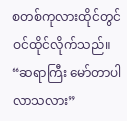စတစ်ကုလားထိုင်တွင် ဝင်ထိုင်လိုက်သည်။
“ဆရာကြီး မော်တာပါလာသလား”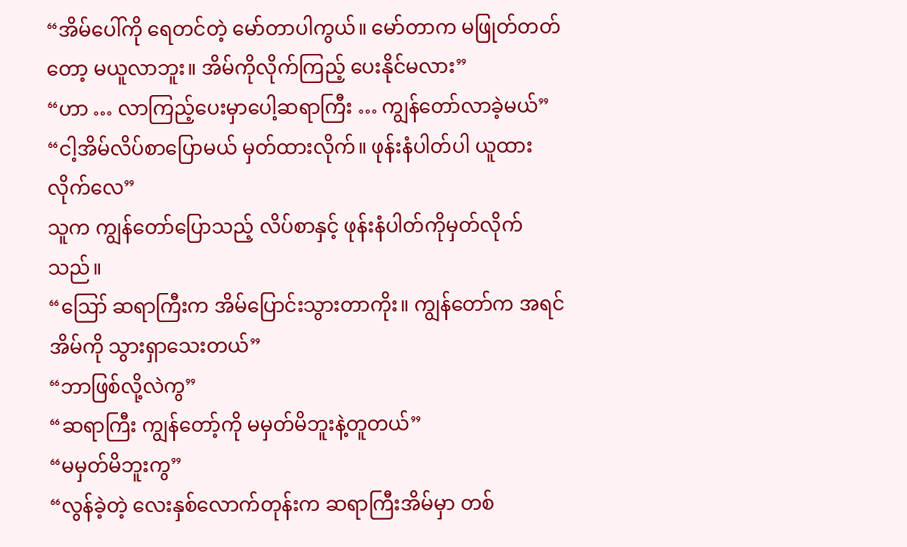“အိမ်ပေါ်ကို ရေတင်တဲ့ မော်တာပါကွယ်။ မော်တာက မဖြုတ်တတ်တော့ မယူလာဘူး။ အိမ်ကိုလိုက်ကြည့် ပေးနိုင်မလား”
“ဟာ … လာကြည့်ပေးမှာပေါ့ဆရာကြီး … ကျွန်တော်လာခဲ့မယ်”
“ငါ့အိမ်လိပ်စာပြောမယ် မှတ်ထားလိုက်။ ဖုန်းနံပါတ်ပါ ယူထားလိုက်လေ”
သူက ကျွန်တော်ပြောသည့် လိပ်စာနှင့် ဖုန်းနံပါတ်ကိုမှတ်လိုက်သည်။
“ဪ ဆရာကြီးက အိမ်ပြောင်းသွားတာကိုး။ ကျွန်တော်က အရင်အိမ်ကို သွားရှာသေးတယ်”
“ဘာဖြစ်လို့လဲကွ”
“ဆရာကြီး ကျွန်တော့်ကို မမှတ်မိဘူးနဲ့တူတယ်”
“မမှတ်မိဘူးကွ”
“လွန်ခဲ့တဲ့ လေးနှစ်လောက်တုန်းက ဆရာကြီးအိမ်မှာ တစ်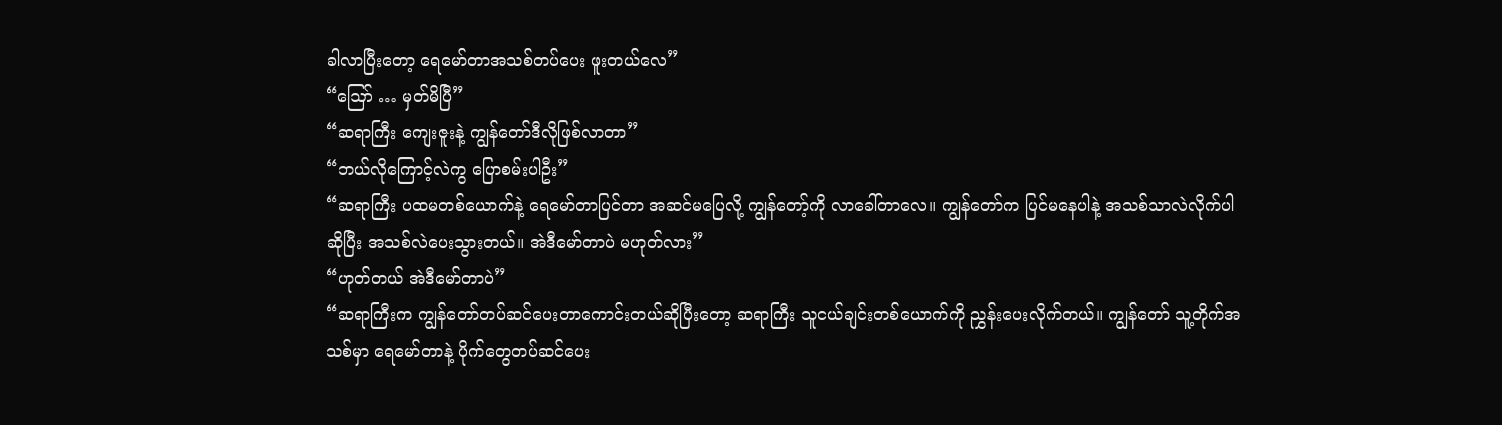ခါလာပြီးတော့ ရေမော်တာအသစ်တပ်ပေး ဖူးတယ်လေ”
“ဪ … မှတ်မိပြီ”
“ဆရာကြီး ကျေးဇူးနဲ့ ကျွန်တော်ဒီလိုဖြစ်လာတာ”
“ဘယ်လိုကြောင့်လဲကွ ပြောစမ်းပါဦး”
“ဆရာကြီး ပထမတစ်ယောက်နဲ့ ရေမော်တာပြင်တာ အဆင်မပြေလို့ ကျွန်တော့်ကို လာခေါ်တာလေ။ ကျွန်တော်က ပြင်မနေပါနဲ့ အသစ်သာလဲလိုက်ပါဆိုပြီး အသစ်လဲပေးသွားတယ်။ အဲဒီမော်တာပဲ မဟုတ်လား”
“ဟုတ်တယ် အဲဒီမော်တာပဲ”
“ဆရာကြီးက ကျွန်တော်တပ်ဆင်ပေးတာကောင်းတယ်ဆိုပြီးတော့ ဆရာကြီး သူငယ်ချင်းတစ်ယောက်ကို ညွှန်းပေးလိုက်တယ်။ ကျွန်တော် သူ့တိုက်အသစ်မှာ ရေမော်တာနဲ့ ပိုက်တွေတပ်ဆင်ပေး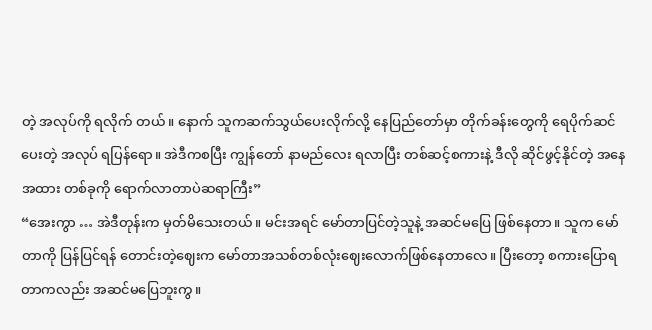တဲ့ အလုပ်ကို ရလိုက် တယ်။ နောက် သူကဆက်သွယ်ပေးလိုက်လို့ နေပြည်တော်မှာ တိုက်ခန်းတွေကို ရေပိုက်ဆင်ပေးတဲ့ အလုပ် ရပြန်ရော။ အဲဒီကစပြီး ကျွန်တော် နာမည်လေး ရလာပြီး တစ်ဆင့်စကားနဲ့ ဒီလို ဆိုင်ဖွင့်နိုင်တဲ့ အနေအထား တစ်ခုကို ရောက်လာတာပဲဆရာကြီး”
“အေးကွာ … အဲဒီတုန်းက မှတ်မိသေးတယ်။ မင်းအရင် မော်တာပြင်တဲ့သူနဲ့ အဆင်မပြေ ဖြစ်နေတာ။ သူက မော်တာကို ပြန်ပြင်ရန် တောင်းတဲ့ဈေးက မော်တာအသစ်တစ်လုံးဈေးလောက်ဖြစ်နေတာလေ။ ပြီးတော့ စကားပြောရတာကလည်း အဆင်မပြေဘူးကွ။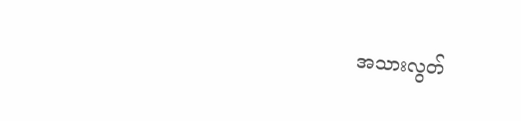အသားလွတ်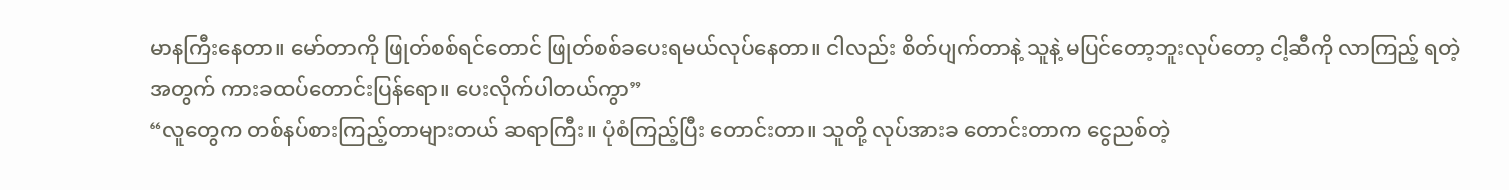မာနကြီးနေတာ။ မော်တာကို ဖြုတ်စစ်ရင်တောင် ဖြုတ်စစ်ခပေးရမယ်လုပ်နေတာ။ ငါလည်း စိတ်ပျက်တာနဲ့ သူနဲ့ မပြင်တော့ဘူးလုပ်တော့ ငါ့ဆီကို လာကြည့် ရတဲ့ အတွက် ကားခထပ်တောင်းပြန်ရော။ ပေးလိုက်ပါတယ်ကွာ”
“လူတွေက တစ်နပ်စားကြည့်တာများတယ် ဆရာကြီး။ ပုံစံကြည့်ပြီး တောင်းတာ။ သူတို့ လုပ်အားခ တောင်းတာက ငွေညစ်တဲ့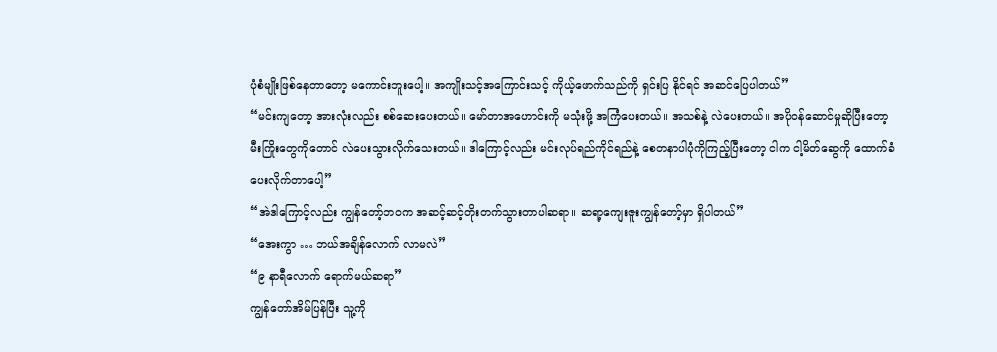ပုံစံမျိုးဖြစ်နေတာတော့ မကောင်းဘူးပေါ့။ အကျိုးသင့်အကြောင်းသင့် ကိုယ့်ဖောက်သည်ကို ရှင်းပြ နိုင်ရင် အဆင်ပြေပါတယ်”
“မင်းကျတော့ အားလုံးလည်း စစ်ဆေးပေးတယ်။ မော်တာအဟောင်းကို မသုံးဖို့ အကြံပေးတယ်။ အသစ်နဲ့ လဲပေးတယ်။ အပိုဝန်ဆောင်မှုဆိုပြီးတော့ မီးကြိုးတွေကိုတောင် လဲပေးသွားလိုက်သေးတယ်။ ဒါကြောင့်လည်း မင်းလုပ်ရည်ကိုင်ရည်နဲ့ စေတနာပါပုံကိုကြည့်ပြီးတော့ ငါက ငါ့မိတ်ဆွေကို ထောက်ခံပေးလိုက်တာပေါ့”
“အဲဒါကြောင့်လည်း ကျွန်တော့်ဘဝက အဆင့်ဆင့်တိုးတက်သွားတာပါဆရာ။ ဆရာ့ကျေးဇူးကျွန်တော့်မှာ ရှိပါတယ်”
“အေးကွာ … ဘယ်အချိန်လောက် လာမလဲ”
“၉ နာရီလောက် ရောက်မယ်ဆရာ”
ကျွန်တော်အိမ်ပြန်ပြီး သူ့ကို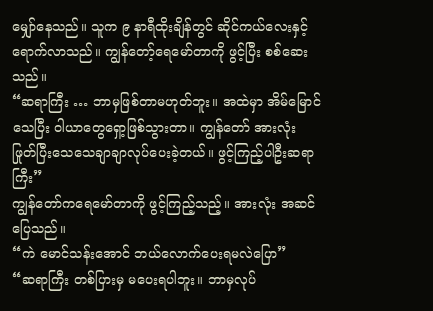မျှော်နေသည်။ သူက ၉ နာရီထိုးချိန်တွင် ဆိုင်ကယ်လေးနှင့် ရောက်လာသည်။ ကျွန်တော့်ရေမော်တာကို ဖွင့်ပြီး စစ်ဆေးသည်။
“ဆရာကြီး … ဘာမှဖြစ်တာမဟုတ်ဘူး။ အထဲမှာ အိမ်မြောင်သေပြီး ဝါယာတွေရှော့ဖြစ်သွားတာ။ ကျွန်တော် အားလုံး ဖြုတ်ပြီးသေသေချာချာလုပ်ပေးခဲ့တယ်။ ဖွင့်ကြည့်ပါဦးဆရာကြီး”
ကျွန်တော်ကရေမော်တာကို ဖွင့်ကြည့်သည့်။ အားလုံး အဆင်ပြေသည်။
“ကဲ မောင်သန်းအောင် ဘယ်လောက်ပေးရမလဲပြော”
“ဆရာကြီး တစ်ပြားမှ မပေးရပါဘူး။ ဘာမှလုပ်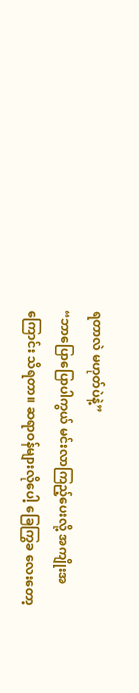ရတာလဲ မဟုတ်ပဲနဲ့”
“ဘာပြောပြောပါကွယ် မင်းလာကြည့်ပေးလို့ အကျိုးအကြောင်း သိရတာ။ ဆရာဝန်များလိုပေါ့ ခြေကြွခ လေးတော့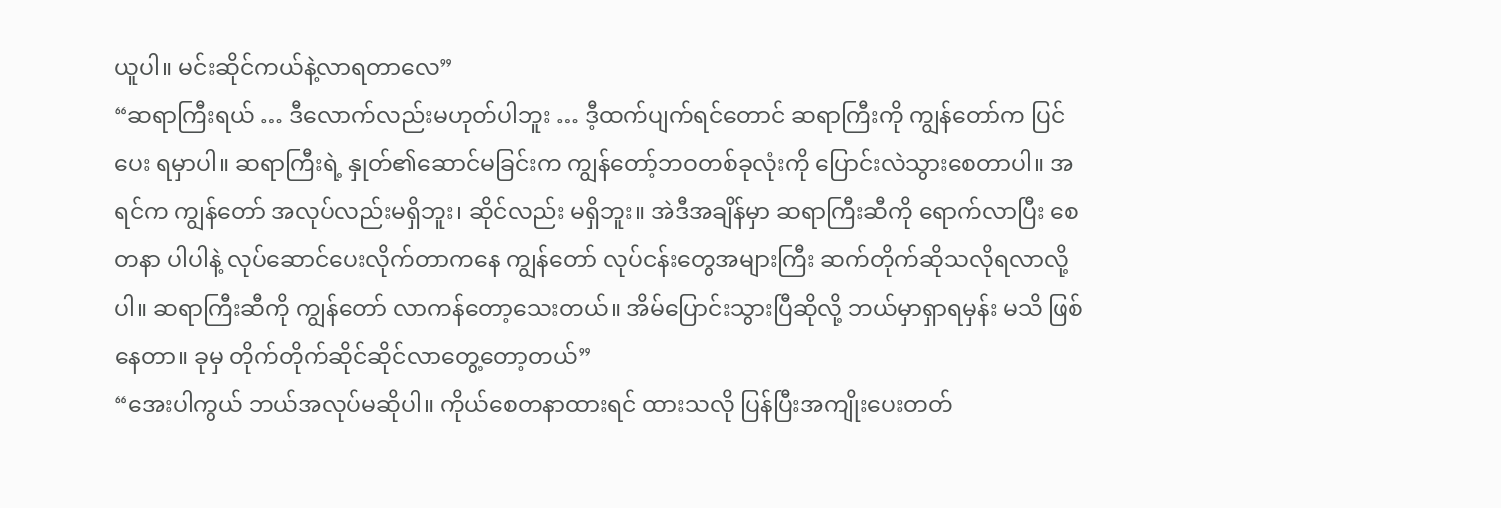ယူပါ။ မင်းဆိုင်ကယ်နဲ့လာရတာလေ”
“ဆရာကြီးရယ် … ဒီလောက်လည်းမဟုတ်ပါဘူး … ဒီ့ထက်ပျက်ရင်တောင် ဆရာကြီးကို ကျွန်တော်က ပြင်ပေး ရမှာပါ။ ဆရာကြီးရဲ့ နှုတ်၏ဆောင်မခြင်းက ကျွန်တော့်ဘဝတစ်ခုလုံးကို ပြောင်းလဲသွားစေတာပါ။ အရင်က ကျွန်တော် အလုပ်လည်းမရှိဘူး၊ ဆိုင်လည်း မရှိဘူး။ အဲဒီအချိန်မှာ ဆရာကြီးဆီကို ရောက်လာပြီး စေတနာ ပါပါနဲ့ လုပ်ဆောင်ပေးလိုက်တာကနေ ကျွန်တော် လုပ်ငန်းတွေအများကြီး ဆက်တိုက်ဆိုသလိုရလာလို့ပါ။ ဆရာကြီးဆီကို ကျွန်တော် လာကန်တော့သေးတယ်။ အိမ်ပြောင်းသွားပြီဆိုလို့ ဘယ်မှာရှာရမှန်း မသိ ဖြစ်နေတာ။ ခုမှ တိုက်တိုက်ဆိုင်ဆိုင်လာတွေ့တော့တယ်”
“အေးပါကွယ် ဘယ်အလုပ်မဆိုပါ။ ကိုယ်စေတနာထားရင် ထားသလို ပြန်ပြီးအကျိုးပေးတတ်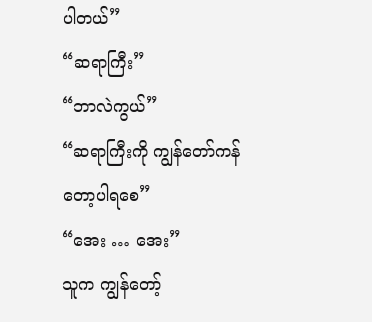ပါတယ်”
“ဆရာကြီး”
“ဘာလဲကွယ်”
“ဆရာကြီးကို ကျွန်တော်ကန်တော့ပါရစေ”
“အေး … အေး”
သူက ကျွန်တော့်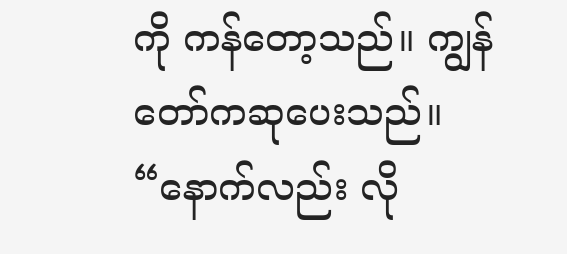ကို ကန်တော့သည်။ ကျွန်တော်ကဆုပေးသည်။
“နောက်လည်း လို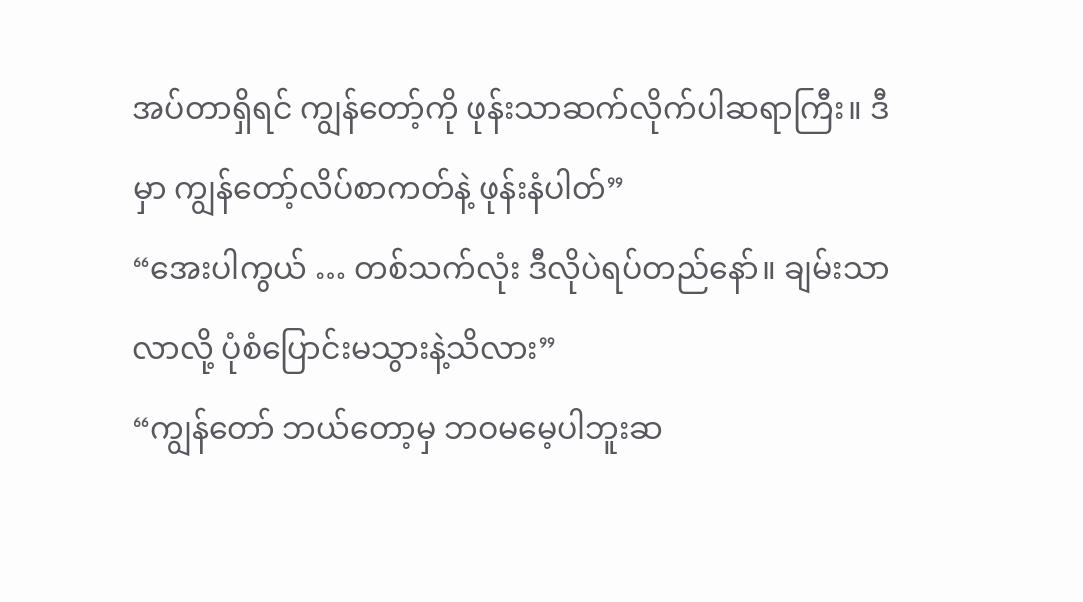အပ်တာရှိရင် ကျွန်တော့်ကို ဖုန်းသာဆက်လိုက်ပါဆရာကြီး။ ဒီမှာ ကျွန်တော့်လိပ်စာကတ်နဲ့ ဖုန်းနံပါတ်”
“အေးပါကွယ် … တစ်သက်လုံး ဒီလိုပဲရပ်တည်နော်။ ချမ်းသာလာလို့ ပုံစံပြောင်းမသွားနဲ့သိလား”
“ကျွန်တော် ဘယ်တော့မှ ဘဝမမေ့ပါဘူးဆ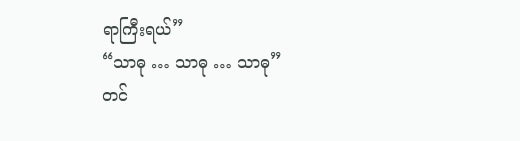ရာကြီးရယ်”
“သာဓု … သာဓု … သာဓု”
တင်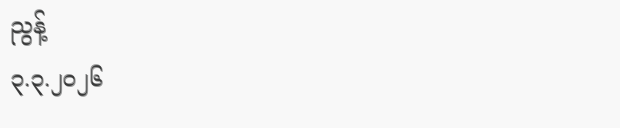ညွန့်
၃.၃.၂၀၂၆